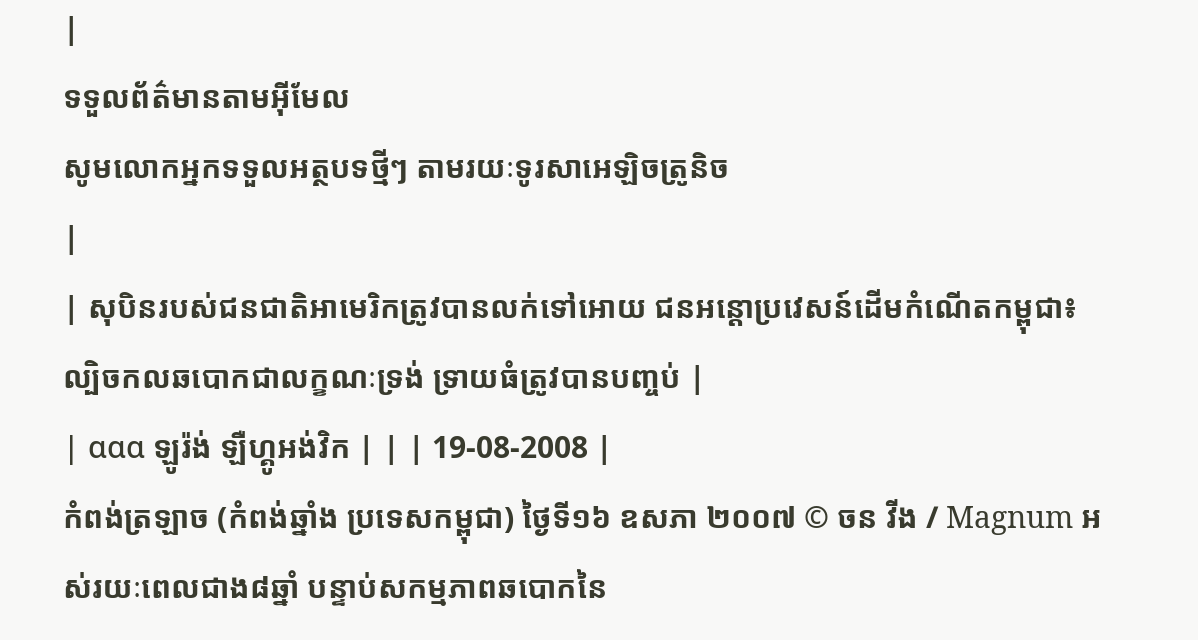|
ទទួលព័ត៌មានតាមអ៊ីមែល
សូមលោកអ្នកទទួលអត្ថបទថ្មីៗ តាមរយៈទូរសាអេឡិចត្រូនិច
|
| សុបិនរបស់ជនជាតិអាមេរិកត្រូវបានលក់ទៅអោយ ជនអន្តោប្រវេសន៍ដើមកំណើតកម្ពុជា៖ ល្បិចកលឆបោកជាលក្ខណៈទ្រង់ ទ្រាយធំត្រូវបានបញ្ចប់ |
| ααα ឡូរ៉ង់ ឡឺហ្គូអង់វិក | | | 19-08-2008 |
កំពង់ត្រឡាច (កំពង់ឆ្នាំង ប្រទេសកម្ពុជា) ថ្ងៃទី១៦ ឧសភា ២០០៧ © ចន វីង / Magnum អស់រយៈពេលជាង៨ឆ្នាំ បន្ទាប់សកម្មភាពឆបោកនៃ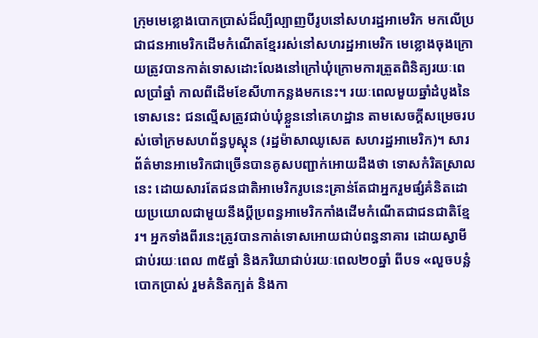ក្រុមមេខ្លោងបោកប្រាស់ដ៏ល្បីល្បាញបីរូបនៅសហរដ្ឋអាមេរិក មកលើប្រជាជនអាមេរិកដើមកំណើតខ្មែររស់នៅសហរដ្ឋអាមេរិក មេខ្លោងចុងក្រោយត្រូវបានកាត់ទោសដោះលែងនៅក្រៅឃុំក្រោមការត្រួតពិនិត្យរយៈពេលប្រាំឆ្នាំ កាលពីដើមខែសីហាកន្លងមកនេះ។ រយៈពេលមួយឆ្នាំដំបូងនៃទោសនេះ ជនល្មើសត្រូវជាប់ឃុំខ្លួននៅគេហដ្ឋាន តាមសេចក្តីសម្រេចរបស់ចៅក្រមសហព័ន្ធបូស្តុន (រដ្ឋម៉ាសាឈូសេត សហរដ្ឋអាមេរិក)។ សារព័ត៌មានអាមេរិកជាច្រើនបានគូសបញ្ជាក់អោយដឹងថា ទោសកំរិតស្រាលនេះ ដោយសារតែជនជាតិអាមេរិករូបនេះគ្រាន់តែជាអ្នករួមផ្សំគំនិតដោយប្រយោលជាមួយនឹងប្តីប្រពន្ធអាមេរិកកាំងដើមកំណើតជាជនជាតិខ្មែរ។ អ្នកទាំងពីរនេះត្រូវបានកាត់ទោសអោយជាប់ពន្ធនាគារ ដោយស្វាមីជាប់រយៈពេល ៣៥ឆ្នាំ និងភរិយាជាប់រយៈពេល២០ឆ្នាំ ពីបទ «លួចបន្លំបោកប្រាស់ រួមគំនិតក្បត់ និងកា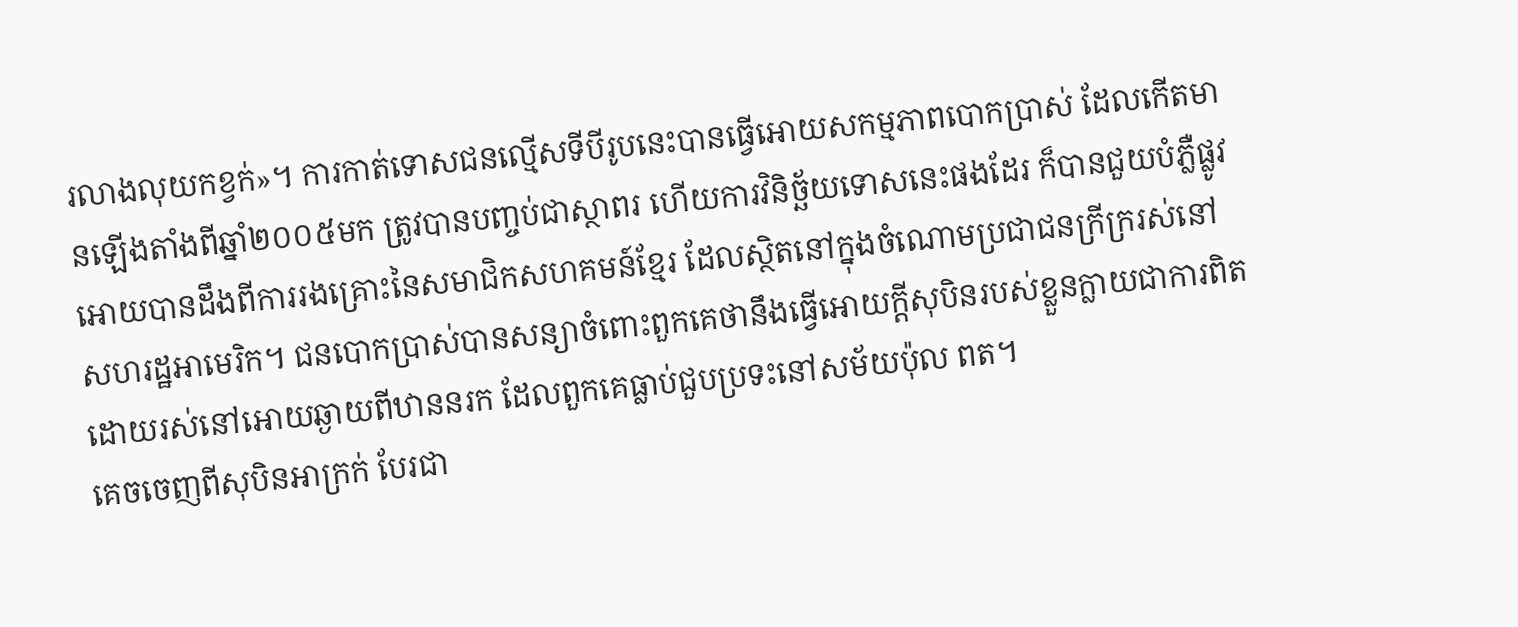រលាងលុយកខ្វក់»។ ការកាត់ទោសជនល្មើសទីបីរូបនេះបានធ្វើអោយសកម្មភាពបោកប្រាស់ ដែលកើតមានឡើងតាំងពីឆ្នាំ២០០៥មក ត្រូវបានបញ្ចប់ជាស្ថាពរ ហើយការវិនិច្ឆ័យទោសនេះផងដែរ ក៏បានជួយបំភ្លឺផ្លូវអោយបានដឹងពីការរងគ្រោះនៃសមាជិកសហគមន៍ខ្មែរ ដែលស្ថិតនៅក្នុងចំណោមប្រជាជនក្រីក្ររស់នៅសហរដ្ឋអាមេរិក។ ជនបោកប្រាស់បានសន្យាចំពោះពួកគេថានឹងធ្វើអោយក្តីសុបិនរបស់ខ្លួនក្លាយជាការពិត ដោយរស់នៅអោយឆ្ងាយពីឋាននរក ដែលពួកគេធ្លាប់ជួបប្រទះនៅសម័យប៉ុល ពត។
គេចចេញពីសុបិនអាក្រក់ បែរជា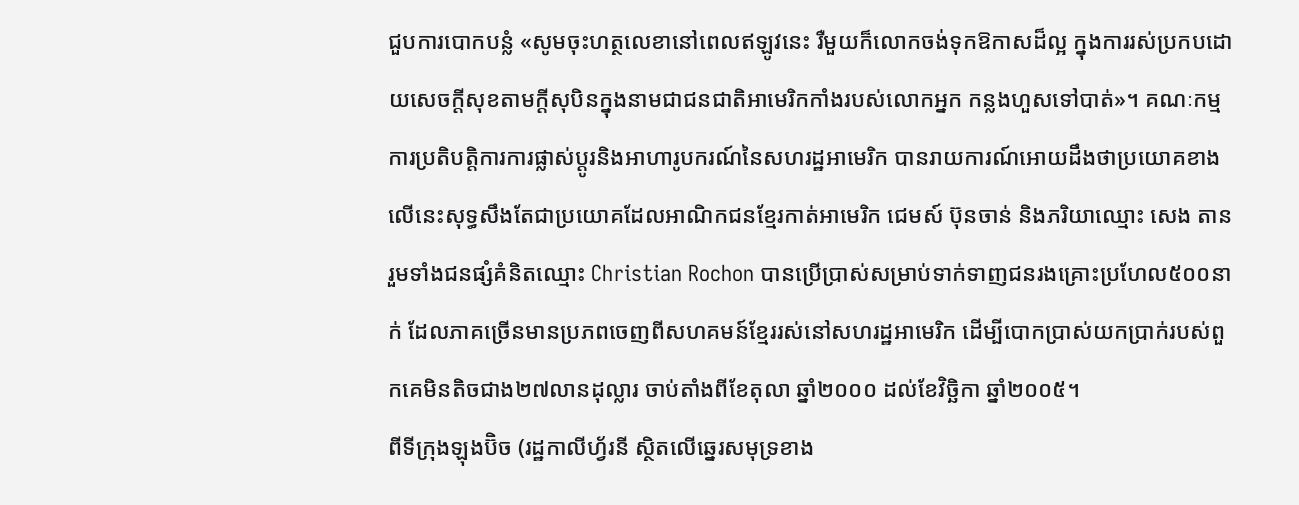ជួបការបោកបន្លំ «សូមចុះហត្ថលេខានៅពេលឥឡូវនេះ រឺមួយក៏លោកចង់ទុកឱកាសដ៏ល្អ ក្នុងការរស់ប្រកបដោយសេចក្តីសុខតាមក្តីសុបិនក្នុងនាមជាជនជាតិអាមេរិកកាំងរបស់លោកអ្នក កន្លងហួសទៅបាត់»។ គណៈកម្មការប្រតិបត្តិការការផ្លាស់ប្តូរនិងអាហារូបករណ៍នៃសហរដ្ឋអាមេរិក បានរាយការណ៍អោយដឹងថាប្រយោគខាងលើនេះសុទ្ធសឹងតែជាប្រយោគដែលអាណិកជនខ្មែរកាត់អាមេរិក ជេមស៍ ប៊ុនចាន់ និងភរិយាឈ្មោះ សេង តាន រួមទាំងជនផ្សំគំនិតឈ្មោះ Christian Rochon បានប្រើប្រាស់សម្រាប់ទាក់ទាញជនរងគ្រោះប្រហែល៥០០នាក់ ដែលភាគច្រើនមានប្រភពចេញពីសហគមន៍ខ្មែររស់នៅសហរដ្ឋអាមេរិក ដើម្បីបោកប្រាស់យកប្រាក់របស់ពួកគេមិនតិចជាង២៧លានដុល្លារ ចាប់តាំងពីខែតុលា ឆ្នាំ២០០០ ដល់ខែវិច្ឆិកា ឆ្នាំ២០០៥។
ពីទីក្រុងឡុងប៊ិច (រដ្ឋកាលីហ្វ័រនី ស្ថិតលើឆ្នេរសមុទ្រខាង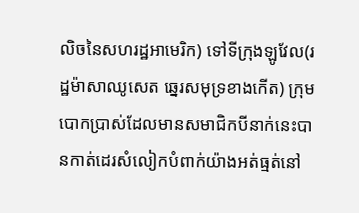លិចនៃសហរដ្ឋអាមេរិក) ទៅទីក្រុងឡូវែល(រដ្ឋម៉ាសាឈូសេត ឆ្នេរសមុទ្រខាងកើត) ក្រុមបោកប្រាស់ដែលមានសមាជិកបីនាក់នេះបានកាត់ដេរសំលៀកបំពាក់យ៉ាងអត់ធ្មត់នៅ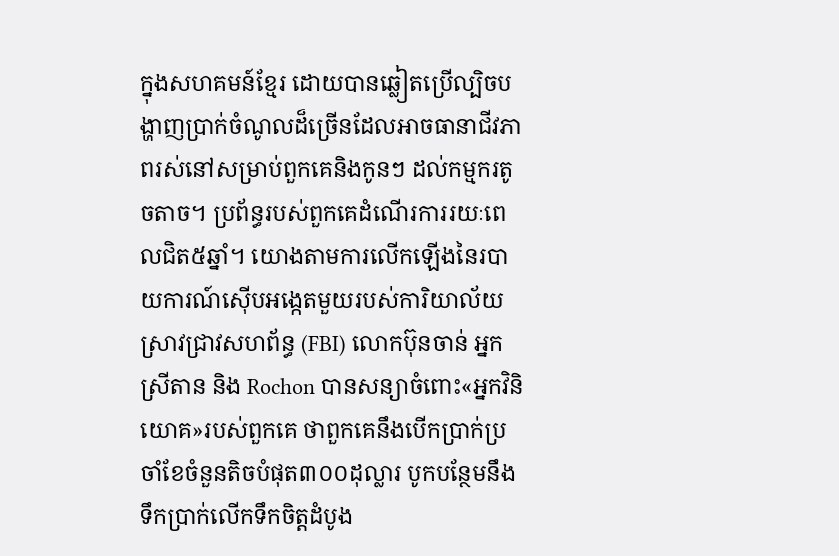ក្នុងសហគមន៍ខ្មែរ ដោយបានឆ្លៀតប្រើល្បិចបង្ហាញប្រាក់ចំណូលដ៏ច្រើនដែលអាចធានាជីវភាពរស់នៅសម្រាប់ពួកគេនិងកូនៗ ដល់កម្មករតូចតាច។ ប្រព័ន្ធរបស់ពួកគេដំណើរការរយៈពេលជិត៥ឆ្នាំ។ យោងតាមការលើកឡើងនៃរបាយការណ៍ស៊ើបអង្កេតមួយរបស់ការិយាល័យស្រាវជ្រាវសហព័ន្ធ (FBI) លោកប៊ុនចាន់ អ្នកស្រីតាន និង Rochon បានសន្យាចំពោះ«អ្នកវិនិយោគ»របស់ពួកគេ ថាពួកគេនឹងបើកប្រាក់ប្រចាំខែចំនួនតិចបំផុត៣០០ដុល្លារ បូកបន្ថែមនឹងទឹកប្រាក់លើកទឹកចិត្តដំបូង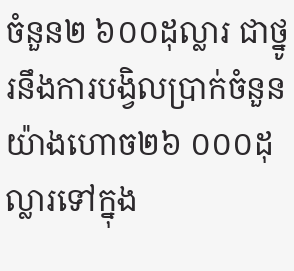ចំនួន២ ៦០០ដុល្លារ ជាថ្នូរនឹងការបង្វិលប្រាក់ចំនួនយ៉ាងហោច២៦ ០០០ដុល្លារទៅក្នុង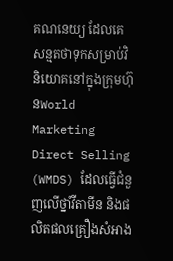គណនេយ្យ ដែលគេសន្មតថាទុកសម្រាប់វិនិយោគនៅក្នុងក្រុមហ៊ុនWorld Marketing Direct Selling (WMDS) ដែលធ្វើជំនួញលើថ្នាំវីតាមីន និងផលិតផលគ្រឿងសំអាង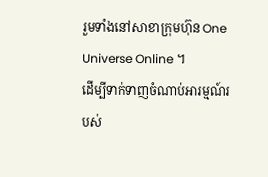រួមទាំងនៅសាខាក្រុមហ៊ុន One Universe Online ។
ដើម្បីទាក់ទាញចំណាប់អារម្មណ៍របស់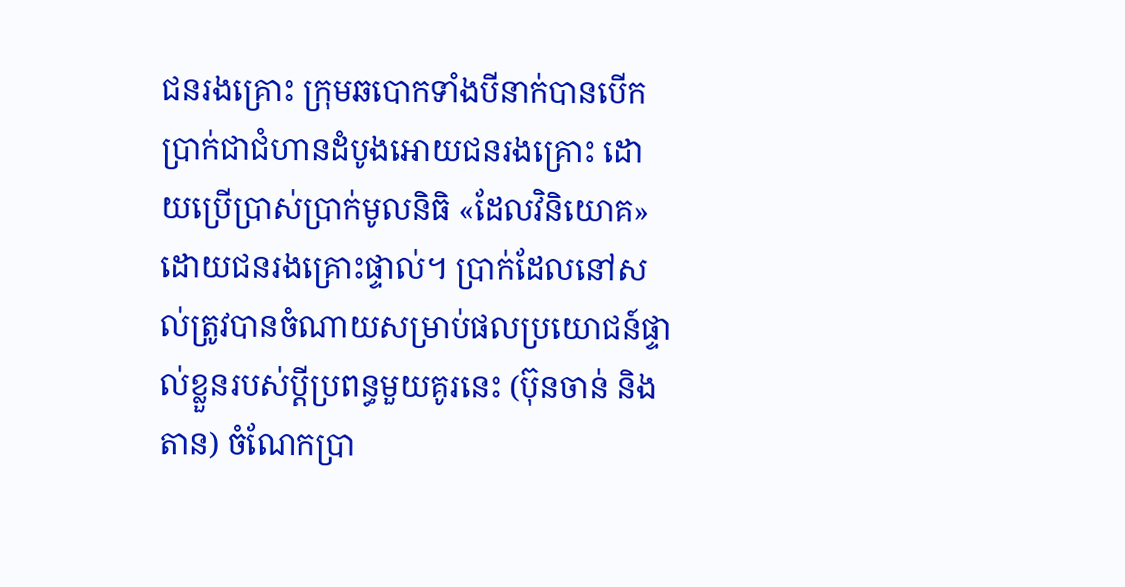ជនរងគ្រោះ ក្រុមឆបោកទាំងបីនាក់បានបើកប្រាក់ជាជំហានដំបូងអោយជនរងគ្រោះ ដោយប្រើប្រាស់ប្រាក់មូលនិធិ «ដែលវិនិយោគ» ដោយជនរងគ្រោះផ្ទាល់។ ប្រាក់ដែលនៅសល់ត្រូវបានចំណាយសម្រាប់ផលប្រយោជន៍ផ្ទាល់ខ្លួនរបស់ប្តីប្រពន្ធមួយគូរនេះ (ប៊ុនចាន់ និងតាន) ចំណែកប្រា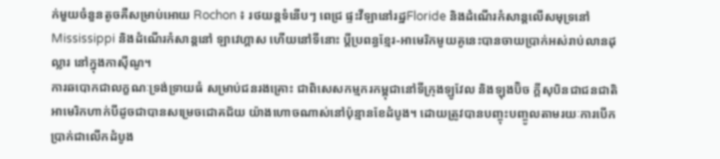ក់មួយចំនួនតូចគឺសម្រាប់អោយ Rochon ៖ រថយន្តទំនើបៗ ពេជ្រ ផ្ទះវីឡានៅរដ្ឋFloride និងដំណើរកំសាន្តលើសមុទ្រនៅMississippi និងដំណើរកំសាន្តនៅ ឡាវេហ្គាស ហើយនៅទីនោះ ប្តីប្រពន្ធខ្មែរ-អាមេរិកមូយគូនេះបានចាយប្រាក់អស់រាប់លានដុល្លារ នៅក្នុងកាស៊ីណូ។
ការឆបោកជាលក្ខណៈទ្រង់ទ្រាយធំ សម្រាប់ជនរងគ្រោះ ជាពិសេសកម្មករកម្ពុជានៅទីក្រុងឡូវែល និងឡុងប៊ិច ក្តីសុបិនជាជនជាតិអាមេរិកហាក់បីដូចជាបានសម្រេចជោគជ័យ យ៉ាងហោចណាស់នៅប៉ុន្មានខែដំបូង។ ដោយត្រូវបានបញ្ចុះបញ្ចូលតាមរយៈការបើកប្រាក់ជាលើកដំបូង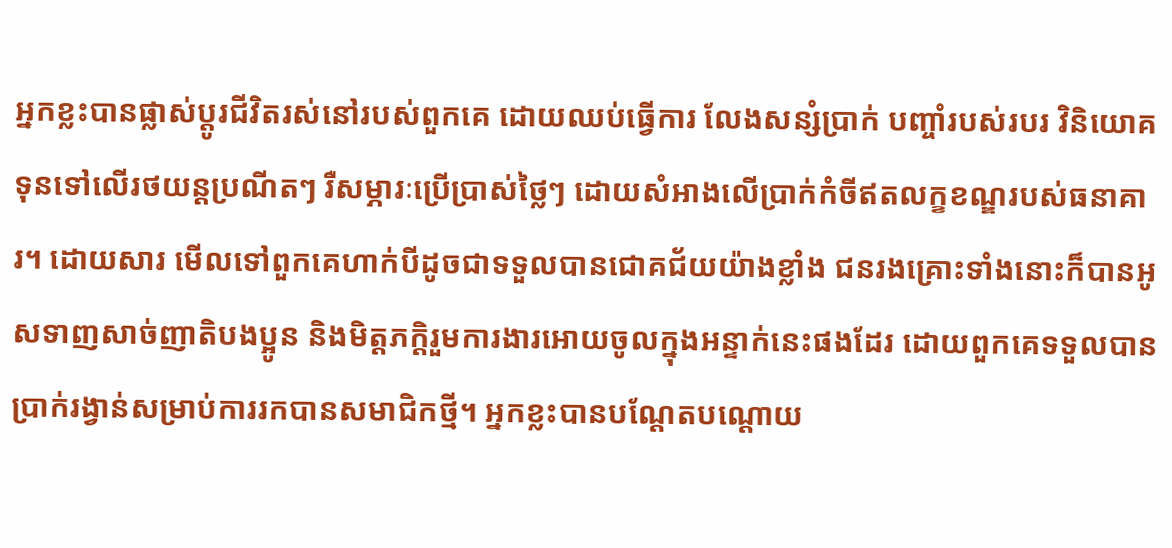អ្នកខ្លះបានផ្លាស់ប្តូរជីវិតរស់នៅរបស់ពួកគេ ដោយឈប់ធ្វើការ លែងសន្សំប្រាក់ បញ្ចាំរបស់របរ វិនិយោគទុនទៅលើរថយន្តប្រណីតៗ រឺសម្ភារៈប្រើប្រាស់ថ្លៃៗ ដោយសំអាងលើប្រាក់កំចីឥតលក្ខខណ្ឌរបស់ធនាគារ។ ដោយសារ មើលទៅពួកគេហាក់បីដូចជាទទួលបានជោគជ័យយ៉ាងខ្លាំង ជនរងគ្រោះទាំងនោះក៏បានអូសទាញសាច់ញាតិបងប្អូន និងមិត្តភក្តិរួមការងារអោយចូលក្នុងអន្ទាក់នេះផងដែរ ដោយពួកគេទទួលបានប្រាក់រង្វាន់សម្រាប់ការរកបានសមាជិកថ្មី។ អ្នកខ្លះបានបណ្តែតបណ្តោយ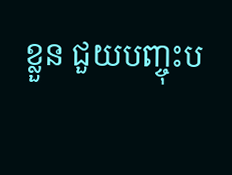ខ្លួន ជួយបញ្ចុះប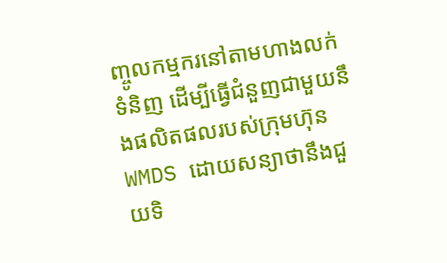ញ្ចូលកម្មករនៅតាមហាងលក់ទំនិញ ដើម្បីធ្វើជំនួញជាមួយនឹងផលិតផលរបស់ក្រុមហ៊ុន WMDS ដោយសន្យាថានឹងជួយទិ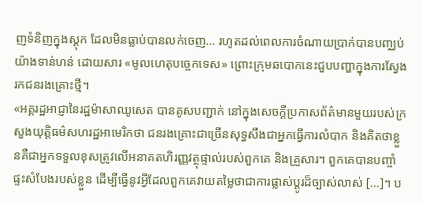ញទំនិញក្នុងស្តុក ដែលមិនធ្លាប់បានលក់ចេញ… រហូតដល់ពេលការចំណាយប្រាក់បានបញ្ឈប់យ៉ាងទាន់ហន់ ដោយសារ «មូលហេតុបច្ចេកទេស» ព្រោះក្រុមឆបោកនេះជួបបញ្ហាក្នុងការស្វែងរកជនរងគ្រោះថ្មី។
«អគ្គរដ្ឋអាជ្ញានៃរដ្ឋម៉ាសាឈូសេត បានគូសបញ្ជាក់ នៅក្នុងសេចក្តីប្រកាសព័ត៌មានមួយរបស់ក្រសួងយុត្តិធម៌សហរដ្ឋអាមេរិកថា ជនរងគ្រោះជាច្រើនសុទ្ធសឹងជាអ្នកធ្វើការលំបាក និងគិតថាខ្លួនគឺជាអ្នកទទួលខុសត្រូវលើអនាគតហិរញ្ញវត្ថុផ្ទាល់របស់ពួកគេ និងគ្រួសារ។ ពួកគេបានបញ្ចាំផ្ទះសំបែងរបស់ខ្លួន ដើម្បីធ្វើនូវអ្វីដែលពួកគេវាយតម្លៃថាជាការផ្លាស់ប្តូរដ៏ច្បាស់លាស់ […]។ ប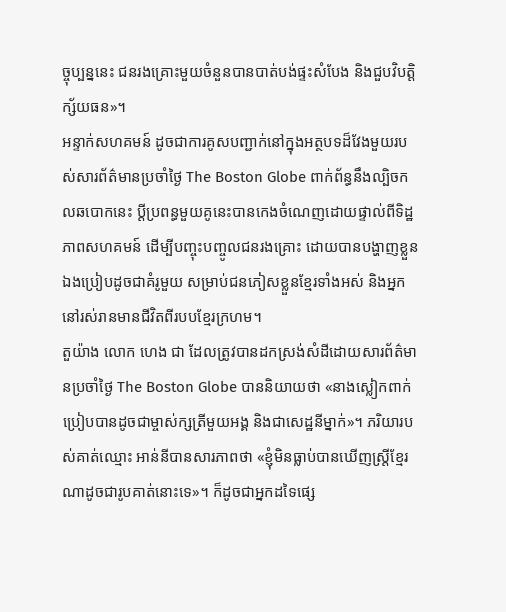ច្ចុប្បន្ននេះ ជនរងគ្រោះមួយចំនួនបានបាត់បង់ផ្ទះសំបែង និងជួបវិបត្តិក្ស័យធន»។
អន្ទាក់សហគមន៍ ដូចជាការគូសបញ្ជាក់នៅក្នុងអត្ថបទដ៏វែងមួយរបស់សារព័ត៌មានប្រចាំថ្ងៃ The Boston Globe ពាក់ព័ន្ធនឹងល្បិចកលឆបោកនេះ ប្តីប្រពន្ធមួយគូនេះបានកេងចំណេញដោយផ្ទាល់ពីទិដ្ឋភាពសហគមន៍ ដើម្បីបញ្ចុះបញ្ចូលជនរងគ្រោះ ដោយបានបង្ហាញខ្លួនឯងប្រៀបដូចជាគំរូមួយ សម្រាប់ជនភៀសខ្លួនខ្មែរទាំងអស់ និងអ្នកនៅរស់រានមានជីវិតពីរបបខ្មែរក្រហម។
តួយ៉ាង លោក ហេង ជា ដែលត្រូវបានដកស្រង់សំដីដោយសារព័ត៌មានប្រចាំថ្ងៃ The Boston Globe បាននិយាយថា «នាងស្លៀកពាក់ប្រៀបបានដូចជាម្ចាស់ក្សត្រីមួយអង្គ និងជាសេដ្ឋនីម្នាក់»។ ភរិយារបស់គាត់ឈ្មោះ អាន់នីបានសារភាពថា «ខ្ញុំមិនធ្លាប់បានឃើញស្រ្តីខ្មែរណាដូចជារូបគាត់នោះទេ»។ ក៏ដូចជាអ្នកដទៃផ្សេ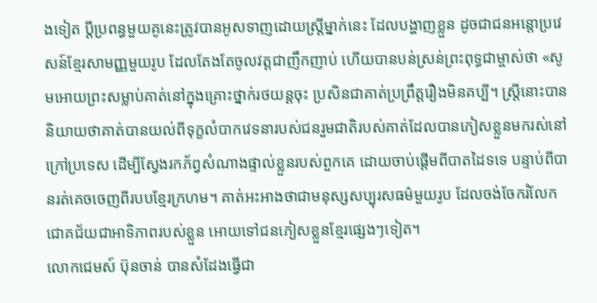ងទៀត ប្តីប្រពន្ធមួយគូនេះត្រូវបានអូសទាញដោយស្រ្តីម្នាក់នេះ ដែលបង្ហាញខ្លួន ដូចជាជនអន្តោប្រវេសន៍ខ្មែរសាមញ្ញមួយរូប ដែលតែងតែចូលវត្តជាញឹកញាប់ ហើយបានបន់ស្រន់ព្រះពុទ្ធជាម្ចាស់ថា «សូមអោយព្រះសម្លាប់គាត់នៅក្នុងគ្រោះថ្នាក់រថយន្តចុះ ប្រសិនជាគាត់ប្រព្រឹត្តរឿងមិនគប្បី។ ស្រ្តីនោះបាននិយាយថាគាត់បានយល់ពីទុក្ខលំបាកវេទនារបស់ជនរួមជាតិរបស់គាត់ដែលបានភៀសខ្លួនមករស់នៅក្រៅប្រទេស ដើម្បីស្វែងរកភ័ព្វសំណាងផ្ទាល់ខ្លួនរបស់ពួកគេ ដោយចាប់ផ្តើមពីបាតដៃទទេ បន្ទាប់ពីបានរត់គេចចេញពីរបបខ្មែរក្រហម។ គាត់អះអាងថាជាមនុស្សសប្បុរសធម៌មួយរូប ដែលចង់ចែករំលែកជោគជ័យជាអាទិភាពរបស់ខ្លួន អោយទៅជនភៀសខ្លួនខ្មែរផ្សេងៗទៀត។
លោកជេមស៍ ប៊ុនចាន់ បានសំដែងធ្វើជា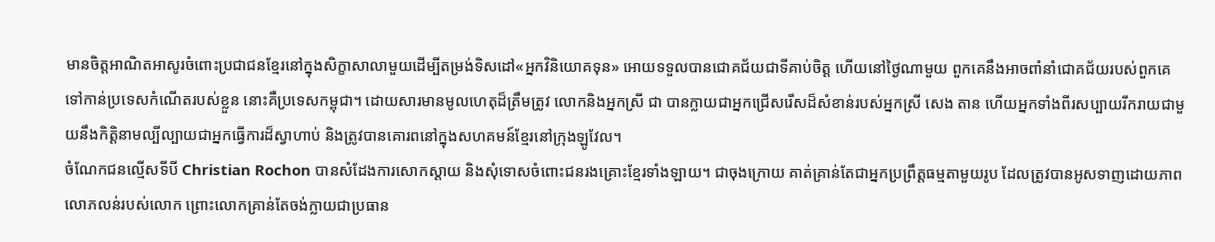មានចិត្តអាណិតអាសូរចំពោះប្រជាជនខ្មែរនៅក្នុងសិក្ខាសាលាមួយដើម្បីតម្រង់ទិសដៅ«អ្នកវិនិយោគទុន» អោយទទួលបានជោគជ័យជាទីគាប់ចិត្ត ហើយនៅថ្ងៃណាមួយ ពួកគេនឹងអាចពាំនាំជោគជ័យរបស់ពួកគេទៅកាន់ប្រទេសកំណើតរបស់ខ្លួន នោះគឺប្រទេសកម្ពុជា។ ដោយសារមានមូលហេតុដ៏ត្រឹមត្រូវ លោកនិងអ្នកស្រី ជា បានក្លាយជាអ្នកជ្រើសរើសដ៏សំខាន់របស់អ្នកស្រី សេង តាន ហើយអ្នកទាំងពីរសប្បាយរីករាយជាមួយនឹងកិត្តិនាមល្បីល្បាយជាអ្នកធ្វើការដ៏ស្វាហាប់ និងត្រូវបានគោរពនៅក្នុងសហគមន៍ខ្មែរនៅក្រុងឡូវែល។
ចំណែកជនល្មើសទីបី Christian Rochon បានសំដែងការសោកស្តាយ និងសុំទោសចំពោះជនរងគ្រោះខ្មែរទាំងឡាយ។ ជាចុងក្រោយ គាត់គ្រាន់តែជាអ្នកប្រព្រឹត្តធម្មតាមួយរូប ដែលត្រូវបានអូសទាញដោយភាពលោភលន់របស់លោក ព្រោះលោកគ្រាន់តែចង់ក្លាយជាប្រធាន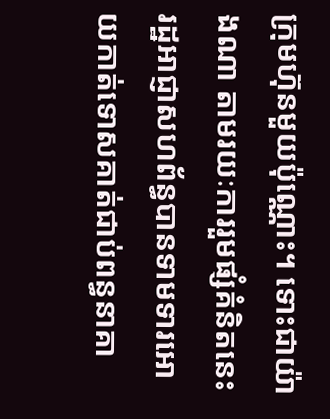ក្រុមហ៊ុនមួយប៉ុណ្ណោះ។ ទោះជាយ៉ាងណា តាមរយៈការរួមផ្សំគំនិតនេះ រដ្ឋអាជ្ញាសហព័ន្ធបានទាមទារអោយកាត់ទោសគាត់ជាប់ពន្ធនាគា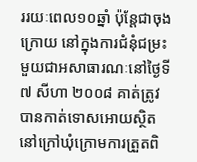ររយៈពេល១០ឆ្នាំ ប៉ុន្តែជាចុងក្រោយ នៅក្នុងការជំនុំជម្រះមួយជាអសាធារណៈនៅថ្ងៃទី៧ សីហា ២០០៨ គាត់ត្រូវបានកាត់ទោសអោយស្ថិតនៅក្រៅឃុំក្រោមការត្រួតពិ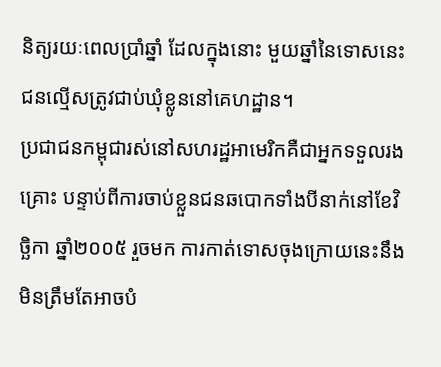និត្យរយៈពេលប្រាំឆ្នាំ ដែលក្នុងនោះ មួយឆ្នាំនៃទោសនេះ ជនល្មើសត្រូវជាប់ឃុំខ្លូននៅគេហដ្ឋាន។
ប្រជាជនកម្ពុជារស់នៅសហរដ្ឋអាមេរិកគឺជាអ្នកទទួលរងគ្រោះ បន្ទាប់ពីការចាប់ខ្លួនជនឆបោកទាំងបីនាក់នៅខែវិច្ឆិកា ឆ្នាំ២០០៥ រួចមក ការកាត់ទោសចុងក្រោយនេះនឹងមិនត្រឹមតែអាចបំ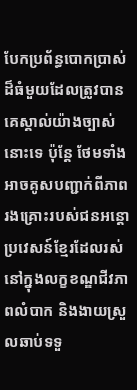បែកប្រព័ន្ធបោកប្រាស់ដ៏ធំមួយដែលត្រូវបានគេស្គាល់យ៉ាងច្បាស់នោះទេ ប៉ុន្តែ ថែមទាំងអាចគូសបញ្ជាក់ពីភាពរងគ្រោះរបស់ជនអន្តោប្រវេសន៍ខ្មែរដែលរស់នៅក្នុងលក្ខខណ្ឌជីវភាពលំបាក និងងាយស្រួលឆាប់ទទួ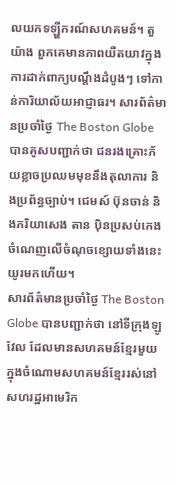លយកទឡ្ហីករណ៍សហគមន៍។ តួយ៉ាង ពួកគេមានភាពយឺតយាវក្នុងការដាក់ពាក្យបណ្តឹងដំបូងៗ ទៅកាន់ការិយាល័យអាជ្ញាធរ។ សារព័ត៌មានប្រចាំថ្ងៃ The Boston Globe បានគូសបញ្ជាក់ថា ជនរងគ្រោះភ័យខ្លាចប្រឈមមុខនឹងតុលាការ និងប្រព័ន្ធច្បាប់។ ជេមស៍ ប៊ុនចាន់ និងភរិយាសេង តាន ប៉ិនប្រសប់កេងចំណេញលើចំណុចខ្សោយទាំងនេះយូរមកហើយ។
សារព័ត៌មានប្រចាំថ្ងៃ The Boston Globe បានបញ្ជាក់ថា នៅទីក្រុងឡូវែល ដែលមានសហគមន៍ខ្មែរមួយក្នុងចំណោមសហគមន៍ខ្មែររស់នៅសហរដ្ឋអាមេរិក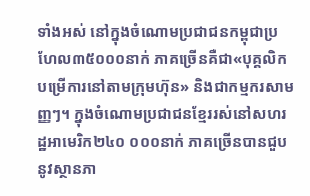ទាំងអស់ នៅក្នុងចំណោមប្រជាជនកម្ពុជាប្រហែល៣៥០០០នាក់ ភាគច្រើនគឺជា«បុគ្គលិកបម្រើការនៅតាមក្រុមហ៊ុន» និងជាកម្មករសាមញ្ញៗ។ ក្នុងចំណោមប្រជាជនខ្មែររស់នៅសហរដ្ឋអាមេរិក២៤០ ០០០នាក់ ភាគច្រើនបានជួបនូវស្ថានភា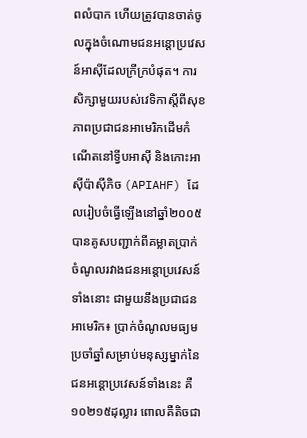ពលំបាក ហើយត្រូវបានចាត់ចូលក្នុងចំណោមជនអន្តោប្រវេសន៍អាស៊ីដែលក្រីក្របំផុត។ ការសិក្សាមួយរបស់វេទិកាស្តីពីសុខភាពប្រជាជនអាមេរិកដើមកំណើតនៅទ្វីបអាស៊ី និងកោះអាស៊ីប៉ាស៊ីភិច (APIAHF) ដែលរៀបចំធ្វើឡើងនៅឆ្នាំ២០០៥ បានគូសបញ្ជាក់ពីគម្លាតប្រាក់ចំណូលរវាងជនអន្តោប្រវេសន៍ទាំងនោះ ជាមួយនឹងប្រជាជនអាមេរិក៖ ប្រាក់ចំណូលមធ្យមប្រចាំឆ្នាំសម្រាប់មនុស្សម្នាក់នៃជនអន្តោប្រវេសន៍ទាំងនេះ គឺ១០២១៥ដុល្លារ ពោលគឺតិចជា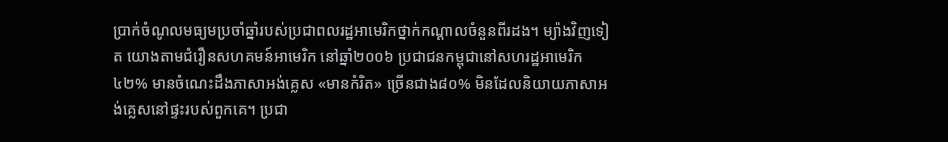ប្រាក់ចំណូលមធ្យមប្រចាំឆ្នាំរបស់ប្រជាពលរដ្ឋអាមេរិកថ្នាក់កណ្តាលចំនួនពីរដង។ ម្យ៉ាងវិញទៀត យោងតាមជំរឿនសហគមន៍អាមេរិក នៅឆ្នាំ២០០៦ ប្រជាជនកម្ពុជានៅសហរដ្ឋអាមេរិក ៤២% មានចំណេះដឹងភាសាអង់គ្លេស «មានកំរិត» ច្រើនជាង៨០% មិនដែលនិយាយភាសាអង់គ្លេសនៅផ្ទះរបស់ពួកគេ។ ប្រជា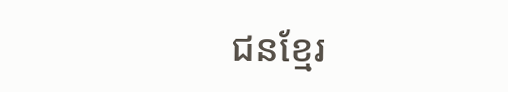ជនខ្មែរ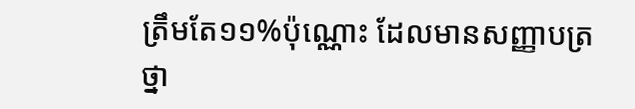ត្រឹមតែ១១%ប៉ុណ្ណោះ ដែលមានសញ្ញាបត្រថ្នា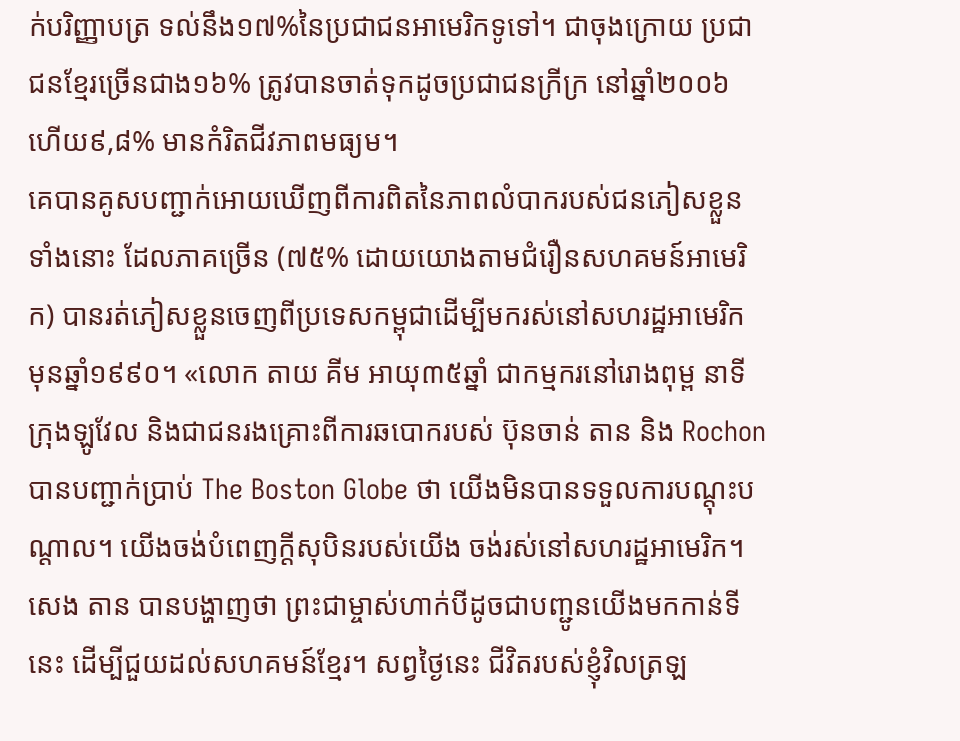ក់បរិញ្ញាបត្រ ទល់នឹង១៧%នៃប្រជាជនអាមេរិកទូទៅ។ ជាចុងក្រោយ ប្រជាជនខ្មែរច្រើនជាង១៦% ត្រូវបានចាត់ទុកដូចប្រជាជនក្រីក្រ នៅឆ្នាំ២០០៦ ហើយ៩,៨% មានកំរិតជីវភាពមធ្យម។
គេបានគូសបញ្ជាក់អោយឃើញពីការពិតនៃភាពលំបាករបស់ជនភៀសខ្លួនទាំងនោះ ដែលភាគច្រើន (៧៥% ដោយយោងតាមជំរឿនសហគមន៍អាមេរិក) បានរត់ភៀសខ្លួនចេញពីប្រទេសកម្ពុជាដើម្បីមករស់នៅសហរដ្ឋអាមេរិក មុនឆ្នាំ១៩៩០។ «លោក តាយ គីម អាយុ៣៥ឆ្នាំ ជាកម្មករនៅរោងពុម្ព នាទីក្រុងឡូវែល និងជាជនរងគ្រោះពីការឆបោករបស់ ប៊ុនចាន់ តាន និង Rochon បានបញ្ជាក់ប្រាប់ The Boston Globe ថា យើងមិនបានទទួលការបណ្តុះបណ្តាល។ យើងចង់បំពេញក្តីសុបិនរបស់យើង ចង់រស់នៅសហរដ្ឋអាមេរិក។ សេង តាន បានបង្ហាញថា ព្រះជាម្ចាស់ហាក់បីដូចជាបញ្ជូនយើងមកកាន់ទីនេះ ដើម្បីជួយដល់សហគមន៍ខ្មែរ។ សព្វថ្ងៃនេះ ជីវិតរបស់ខ្ញុំវិលត្រឡ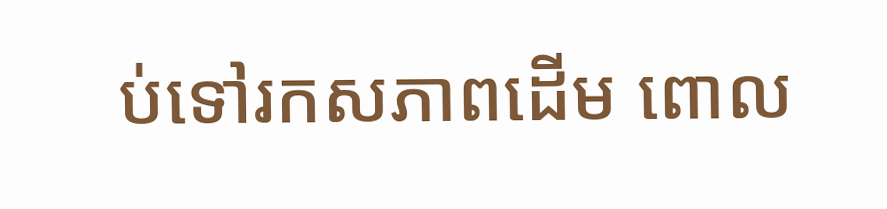ប់ទៅរកសភាពដើម ពោល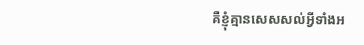គឺខ្ញុំគ្មានសេសសល់អ្វីទាំងអ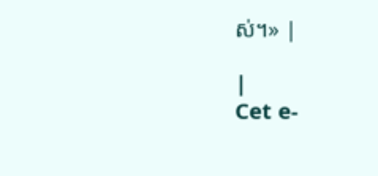ស់។» |

|
Cet e-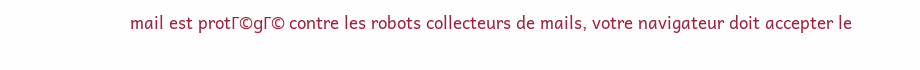mail est protΓ©gΓ© contre les robots collecteurs de mails, votre navigateur doit accepter le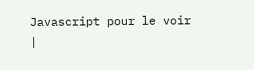Javascript pour le voir
|